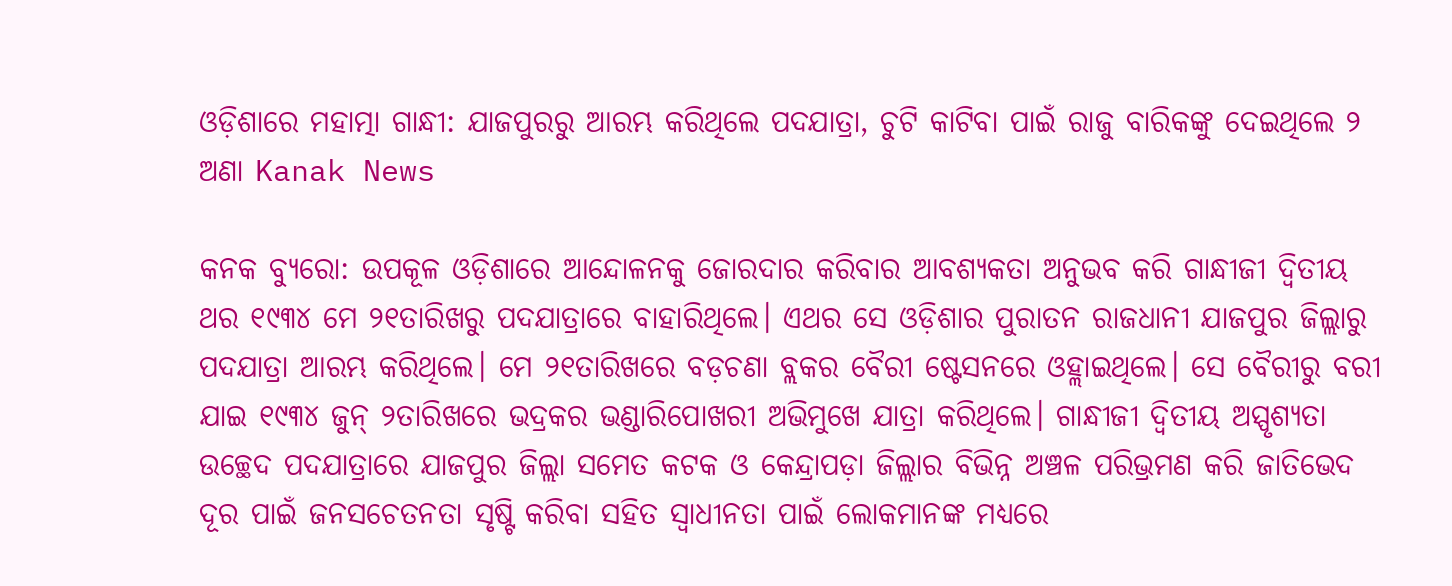ଓଡ଼ିଶାରେ ମହାତ୍ମା ଗାନ୍ଧୀ: ଯାଜପୁରରୁ ଆରମ୍ଭ କରିଥିଲେ ପଦଯାତ୍ରା, ଚୁଟି କାଟିବା ପାଇଁ ରାଜୁ ବାରିକଙ୍କୁ ଦେଇଥିଲେ ୨ ଅଣା Kanak News

କନକ ବ୍ୟୁରୋ: ଉପକୂଳ ଓଡ଼ିଶାରେ ଆନ୍ଦୋଳନକୁ ଜୋରଦାର କରିବାର ଆବଶ୍ୟକତା ଅନୁଭବ କରି ଗାନ୍ଧୀଜୀ ଦ୍ବିତୀୟ ଥର ୧୯୩୪ ମେ ୨୧ତାରିଖରୁ ପଦଯାତ୍ରାରେ ବାହାରିଥିଲେ। ଏଥର ସେ ଓଡ଼ିଶାର ପୁରାତନ ରାଜଧାନୀ ଯାଜପୁର ଜିଲ୍ଲାରୁ ପଦଯାତ୍ରା ଆରମ୍ଭ କରିଥିଲେ। ମେ ୨୧ତାରିଖରେ ବଡ଼ଚଣା ବ୍ଲକର ବୈରୀ ଷ୍ଟେସନରେ ଓହ୍ଲାଇଥିଲେ। ସେ ବୈରୀରୁ ବରୀ ଯାଇ ୧୯୩୪ ଜୁନ୍ ୨ତାରିଖରେ ଭଦ୍ରକର ଭଣ୍ଡାରିପୋଖରୀ ଅଭିମୁଖେ ଯାତ୍ରା କରିଥିଲେ। ଗାନ୍ଧୀଜୀ ଦ୍ବିତୀୟ ଅସ୍ପୃଶ୍ୟତା ଉଚ୍ଛେଦ ପଦଯାତ୍ରାରେ ଯାଜପୁର ଜିଲ୍ଲା ସମେତ କଟକ ଓ କେନ୍ଦ୍ରାପଡ଼ା ଜିଲ୍ଲାର ବିଭିନ୍ନ ଅଞ୍ଚଳ ପରିଭ୍ରମଣ କରି ଜାତିଭେଦ ଦୂର ପାଇଁ ଜନସଚେତନତା ସୃଷ୍ଟି କରିବା ସହିତ ସ୍ବାଧୀନତା ପାଇଁ ଲୋକମାନଙ୍କ ମଧ୍ୟରେ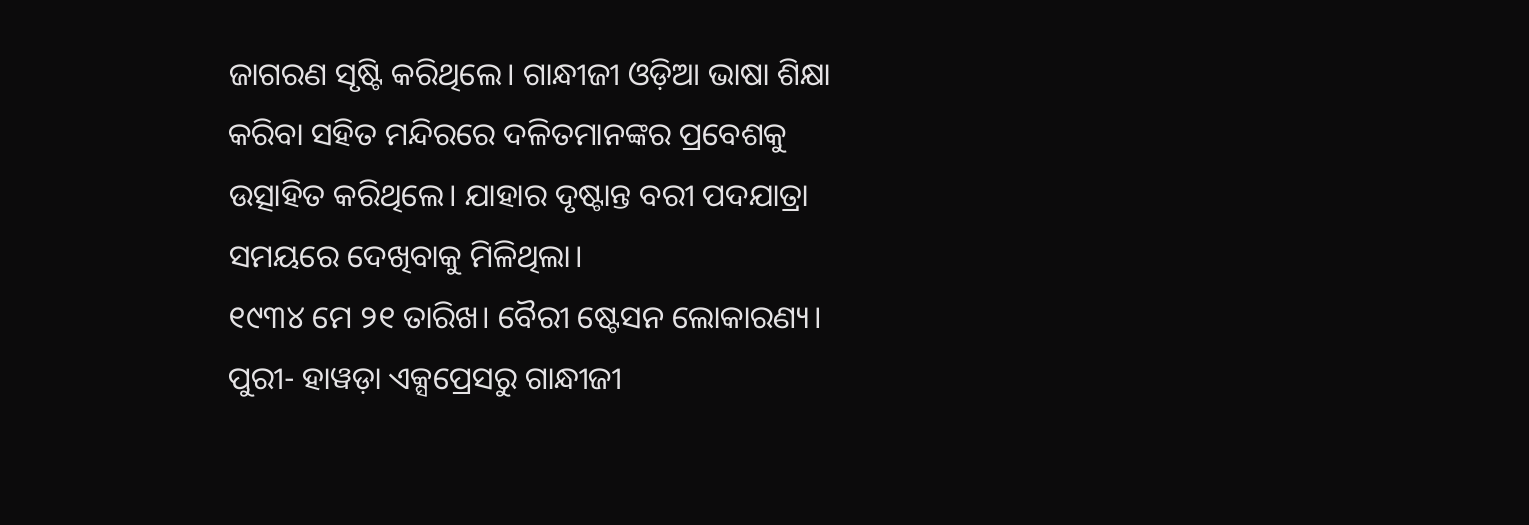ଜାଗରଣ ସୃଷ୍ଟି କରିଥିଲେ। ଗାନ୍ଧୀଜୀ ଓଡ଼ିଆ ଭାଷା ଶିକ୍ଷା କରିବା ସହିତ ମନ୍ଦିରରେ ଦଳିତମାନଙ୍କର ପ୍ରବେଶକୁ ଉତ୍ସାହିତ କରିଥିଲେ। ଯାହାର ଦୃଷ୍ଟାନ୍ତ ବରୀ ପଦଯାତ୍ରା ସମୟରେ ଦେଖିବାକୁ ମିଳିଥିଲା।
୧୯୩୪ ମେ ୨୧ ତାରିଖ। ବୈରୀ ଷ୍ଟେସନ ଲୋକାରଣ୍ୟ। ପୁରୀ- ହାୱଡ଼ା ଏକ୍ସପ୍ରେସରୁ ଗାନ୍ଧୀଜୀ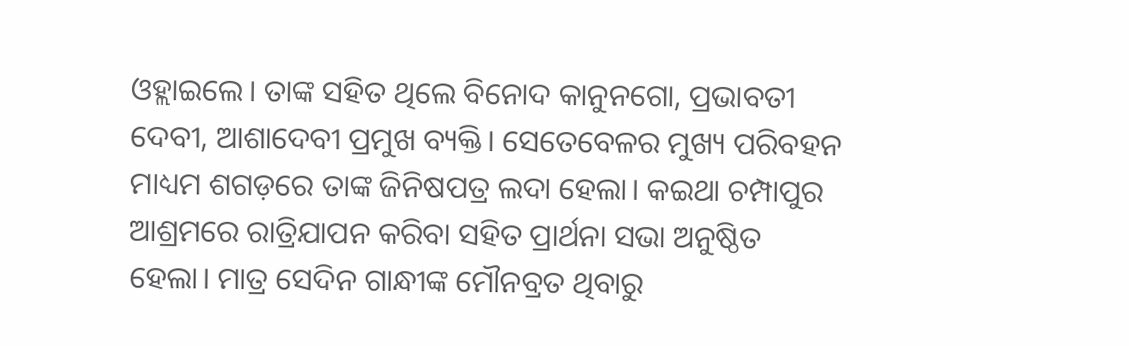ଓହ୍ଲାଇଲେ। ତାଙ୍କ ସହିତ ଥିଲେ ବିନୋଦ କାନୁନଗୋ, ପ୍ରଭାବତୀ ଦେବୀ, ଆଶାଦେବୀ ପ୍ରମୁଖ ବ୍ୟକ୍ତି। ସେତେବେଳର ମୁଖ୍ୟ ପରିବହନ ମାଧ୍ୟମ ଶଗଡ଼ରେ ତାଙ୍କ ଜିନିଷପତ୍ର ଲଦା ହେଲା। କଇଥା ଚମ୍ପାପୁର ଆଶ୍ରମରେ ରାତ୍ରିଯାପନ କରିବା ସହିତ ପ୍ରାର୍ଥନା ସଭା ଅନୁଷ୍ଠିତ ହେଲା। ମାତ୍ର ସେଦିନ ଗାନ୍ଧୀଙ୍କ ମୌନବ୍ରତ ଥିବାରୁ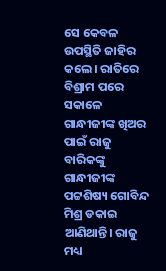ସେ କେବଳ ଉପସ୍ଥିତି ଜାହିର କଲେ। ରାତିରେ ବିଶ୍ରାମ ପରେ ସକାଳେ ଗାନ୍ଧୀଜୀଙ୍କ ଖିଅର ପାଇଁ ରାଜୁ ବାରିକଙ୍କୁ ଗାନ୍ଧୀଜୀଙ୍କ ପଟ୍ଟଶିଷ୍ୟ ଗୋବିନ୍ଦ ମିଶ୍ର ଡକାଇ ଆଣିଥାନ୍ତି। ରାଜୁ ମଧ୍ୟ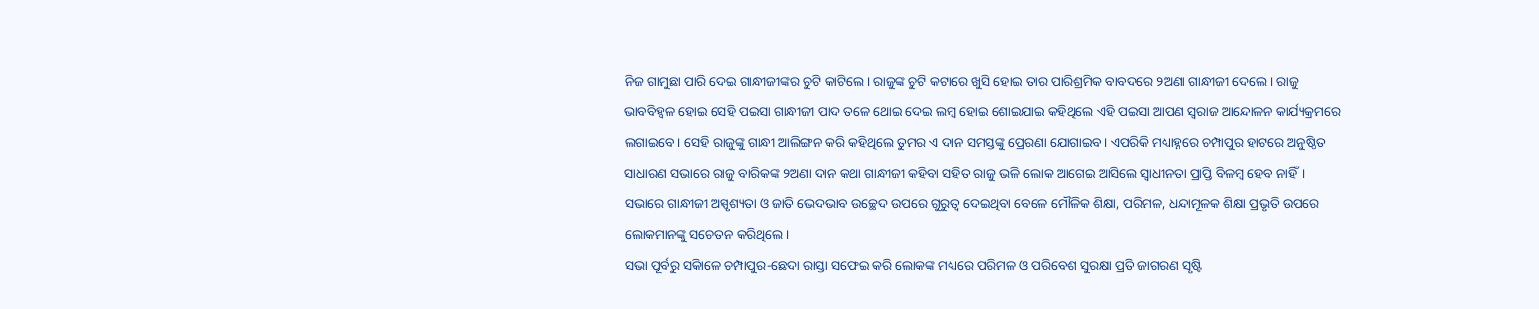ନିଜ ଗାମୁଛା ପାରି ଦେଇ ଗାନ୍ଧୀଜୀଙ୍କର ଚୁଟି କାଟିଲେ। ରାଜୁଙ୍କ ଚୁଟି କଟାରେ ଖୁସି ହୋଇ ତାର ପାରିଶ୍ରମିକ ବାବଦରେ ୨ଅଣା ଗାନ୍ଧୀଜୀ ଦେଲେ। ରାଜୁ ଭାବବିହ୍ବଳ ହୋଇ ସେହି ପଇସା ଗାନ୍ଧୀଜୀ ପାଦ ତଳେ ଥୋଇ ଦେଇ ଲମ୍ବ ହୋଇ ଶୋଇଯାଇ କହିଥିଲେ ଏହି ପଇସା ଆପଣ ସ୍ବରାଜ ଆନ୍ଦୋଳନ କାର୍ଯ୍ୟକ୍ରମରେ ଲଗାଇବେ। ସେହି ରାଜୁଙ୍କୁ ଗାନ୍ଧୀ ଆଲିଙ୍ଗନ କରି କହିଥିଲେ ତୁମର ଏ ଦାନ ସମସ୍ତଙ୍କୁ ପ୍ରେରଣା ଯୋଗାଇବ। ଏପରିକି ମଧ୍ୟାହ୍ନରେ ଚମ୍ପାପୁର ହାଟରେ ଅନୁଷ୍ଠିତ ସାଧାରଣ ସଭାରେ ରାଜୁ ବାରିକଙ୍କ ୨ଅଣା ଦାନ କଥା ଗାନ୍ଧୀଜୀ କହିବା ସହିତ ରାଜୁ ଭଳି ଲୋକ ଆଗେଇ ଆସିଲେ ସ୍ବାଧୀନତା ପ୍ରାପ୍ତି ବିଳମ୍ବ ହେବ ନାହିଁ। ସଭାରେ ଗାନ୍ଧୀଜୀ ଅସ୍ପୃଶ୍ୟତା ଓ ଜାତି ଭେଦଭାବ ଉଚ୍ଛେଦ ଉପରେ ଗୁରୁତ୍ବ ଦେଇଥିବା ବେଳେ ମୌଳିକ ଶିକ୍ଷା, ପରିମଳ, ଧନ୍ଦାମୂଳକ ଶିକ୍ଷା ପ୍ରଭୃତି ଉପରେ ଲୋକମାନଙ୍କୁ ସଚେତନ କରିଥିଲେ।
ସଭା ପୂର୍ବରୁ ସକାିଳେ ଚମ୍ପାପୁର-ଛେଦା ରାସ୍ତା ସଫେଇ କରି ଲୋକଙ୍କ ମଧ୍ୟରେ ପରିମଳ ଓ ପରିବେଶ ସୁରକ୍ଷା ପ୍ରତି ଜାଗରଣ ସୃଷ୍ଟି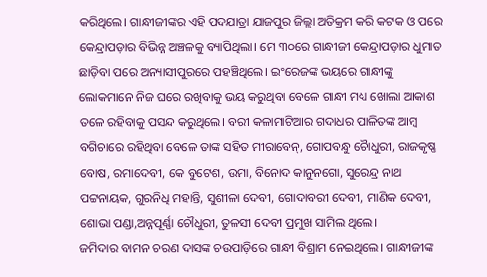କରିଥିଲେ। ଗାନ୍ଧୀଜୀଙ୍କର ଏହି ପଦଯାତ୍ରା ଯାଜପୁର ଜିଲ୍ଲା ଅତିକ୍ରମ କରି କଟକ ଓ ପରେ କେନ୍ଦ୍ରାପଡ଼ାର ବିଭିନ୍ନ ଅଞ୍ଚଳକୁ ବ୍ୟାପିଥିଲା। ମେ ୩୦ରେ ଗାନ୍ଧୀଜୀ କେନ୍ଦ୍ରାପଡ଼ାର ଧୁମାତ ଛାଡ଼ିବା ପରେ ଅନ୍ୟାସୀପୁରରେ ପହଞ୍ଚିଥିଲେ। ଇଂରେଜଙ୍କ ଭୟରେ ଗାନ୍ଧୀଙ୍କୁ ଲୋକମାନେ ନିଜ ଘରେ ରଖିବାକୁ ଭୟ କରୁଥିବା ବେଳେ ଗାନ୍ଧୀ ମଧ୍ୟ ଖୋଲା ଆକାଶ ତଳେ ରହିବାକୁ ପସନ୍ଦ କରୁଥିଲେ। ବରୀ କଳାମାଟିଆର ଗଦାଧର ପାଳିତଙ୍କ ଆମ୍ବ ବଗିଚାରେ ରହିଥିବା ବେଳେ ତାଙ୍କ ସହିତ ମୀରାବେନ୍, ଗୋପବନ୍ଧୁ ଚୈାଧୁରୀ, ରାଜକୃଷ୍ଣ ବୋଷ, ରମାଦେବୀ, କେ ବୁଟେଶ, ଉମା, ବିନୋଦ କାନୁନଗୋ, ସୁରେନ୍ଦ୍ର ନାଥ ପଟ୍ଟନାୟକ, ଗୁରନିଧି ମହାନ୍ତି, ସୁଶୀଳା ଦେବୀ, ଗୋଦାବରୀ ଦେବୀ, ମାଣିକ ଦେବୀ, ଶୋଭା ପଣ୍ଡା,ଅନ୍ନପୂର୍ଣ୍ଣା ଚୌଧୁରୀ, ତୁଳସୀ ଦେବୀ ପ୍ରମୁଖ ସାମିଲ ଥିଲେ।
ଜମିଦାର ବାମନ ଚରଣ ଦାସଙ୍କ ଚଉପାଡ଼ିରେ ଗାନ୍ଧୀ ବିଶ୍ରାମ ନେଇଥିଲେ। ଗାନ୍ଧୀଜୀଙ୍କ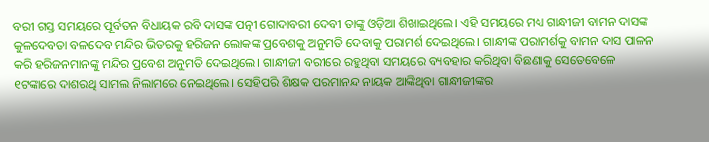ବରୀ ଗସ୍ତ ସମୟରେ ପୂର୍ବତନ ବିଧାୟକ ରବି ଦାସଙ୍କ ପତ୍ନୀ ଗୋଦାବରୀ ଦେବୀ ତାଙ୍କୁ ଓଡ଼ିଆ ଶିଖାଇଥିଲେ। ଏହି ସମୟରେ ମଧ୍ୟ ଗାନ୍ଧୀଜୀ ବାମନ ଦାସଙ୍କ କୁଳଦେବତା ବଳଦେବ ମନ୍ଦିର ଭିତରକୁ ହରିଜନ ଲୋକଙ୍କ ପ୍ରବେଶକୁ ଅନୁମତି ଦେବାକୁ ପରାମର୍ଶ ଦେଇଥିଲେ। ଗାନ୍ଧୀଙ୍କ ପରାମର୍ଶକୁ ବାମନ ଦାସ ପାଳନ କରି ହରିଜନମାନଙ୍କୁ ମନ୍ଦିର ପ୍ରବେଶ ଅନୁମତି ଦେଇଥିଲେ। ଗାନ୍ଧୀଜୀ ବରୀରେ ରହୁଥିବା ସମୟରେ ବ୍ୟବହାର କରିଥିବା ବିଛଣାକୁ ସେତେବେଳେ ୧ଟଙ୍କାରେ ଦାଶରଥି ସାମଲ ନିଲାମରେ ନେଇଥିଲେ। ସେହିପରି ଶିକ୍ଷକ ପରମାନନ୍ଦ ନାୟକ ଆଙ୍କିଥିବା ଗାନ୍ଧୀଜୀଙ୍କର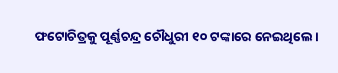ଫଟୋଚିତ୍ରକୁ ପୂର୍ଣ୍ଣଚନ୍ଦ୍ର ଚୌଧୁରୀ ୧୦ ଟଙ୍କାରେ ନେଇଥିଲେ।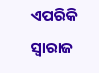ଏପରିକି ସ୍ବାରାଜ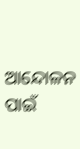ଆନ୍ଦୋଳନ ପାଇଁ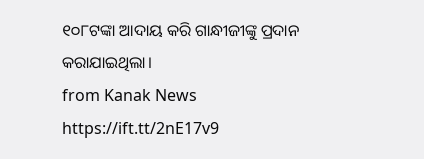୧୦୮ଟଙ୍କା ଆଦାୟ କରି ଗାନ୍ଧୀଜୀଙ୍କୁ ପ୍ରଦାନ କରାଯାଇଥିଲା।
from Kanak News https://ift.tt/2nE17v9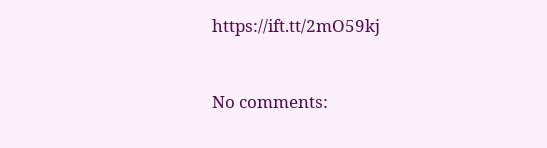https://ift.tt/2mO59kj



No comments: